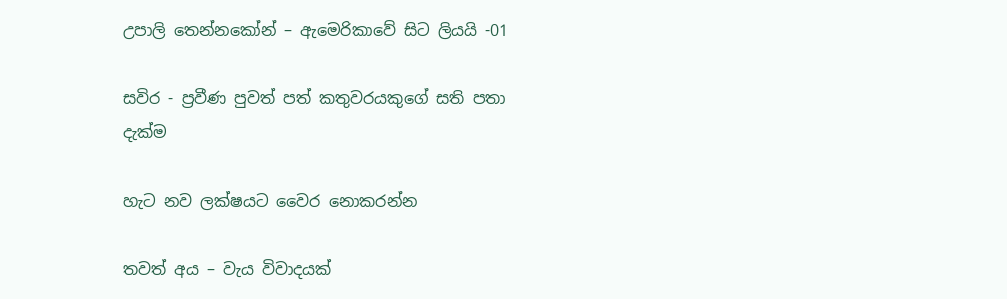උපාලි තෙන්නකෝන් – ඇමෙරිකාවේ සිට ලියයි -01

සවිර - ප්‍රවීණ පුවත් පත් කතුවරයකුගේ සති පතා දැක්ම

හැට නව ලක්ෂයට වෛර නොකරන්න

තවත් අය – වැය විවාදයක්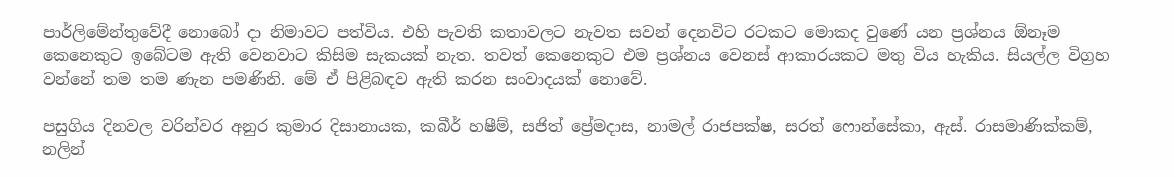පාර්ලිමේන්තුවේදී නොබෝ දා නිමාවට පත්විය. එහි පැවති කතාවලට නැවත සවන් දෙනවිට රටකට මොකද වුණේ යන ප්‍රශ්නය ඕනෑම කෙනෙකුට ඉබේටම ඇති වෙනවාට කිසිම සැකයක් නැත. තවත් කෙනෙකුට එම ප්‍රශ්නය වෙනස් ආකාරයකට මතු විය හැකිය. සියල්ල විග්‍රහ වන්නේ තම තම ණැන පමණිනි. මේ ඒ පිළිබඳව ඇති කරන සංවාදයක් නොවේ.

පසුගිය දිනවල වරින්වර අනුර කුමාර දිසානායක, කබීර් හෂීම්, සජිත් ප්‍රේමදාස, නාමල් රාජපක්ෂ, සරත් ෆොන්සේකා, ඇස්. රාසමාණික්කම්, නලින්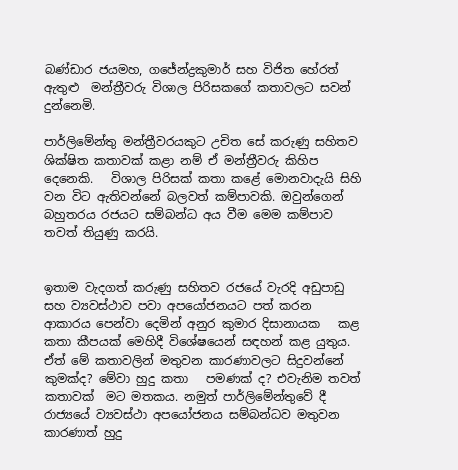බණ්ඩාර ජයමහ, ගජේන්ද්‍රකුමාර් සහ විජිත හේරත් ඇතුළු  මන්ත්‍රීවරු විශාල පිරිසකගේ කතාවලට සවන් දුන්නෙමි.

පාර්ලිමේන්තු මන්ත්‍රීවරයකුට උචිත සේ කරුණු සහිතව ශික්ෂිත කතාවක් කළා නම් ඒ මන්ත්‍රීවරු කිහිප දෙනෙකි.   විශාල පිරිසක් කතා කළේ මොනවාදැයි සිහි වන විට ඇතිවන්නේ බලවත් කම්පාවකි. ඔවුන්ගෙන් බහුතරය රජයට සම්බන්ධ අය වීම මෙම කම්පාව තවත් තියුණු කරයි.


ඉතාම වැදගත් කරුණු සහිතව රජයේ වැරදි අඩුපාඩු සහ ව්‍යවස්ථාව පවා අපයෝජනයට පත් කරන ආකාරය පෙන්වා දෙමින් අනුර කුමාර දිසානායක   කළ කතා කීපයක් මෙහිදී විශේෂයෙන් සඳහන් කළ යුතුය. ඒත් මේ කතාවලින් මතුවන කාරණාවලට සිදුවන්නේ කුමක්ද? මේවා හුදු කතා   පමණක් ද? එවැනිම තවත් කතාවක්  මට මතකය. නමුත් පාර්ලිමේන්තුවේ දී රාජ්‍යයේ ව්‍යවස්ථා අපයෝජනය සම්බන්ධව මතුවන කාරණාත් හුදු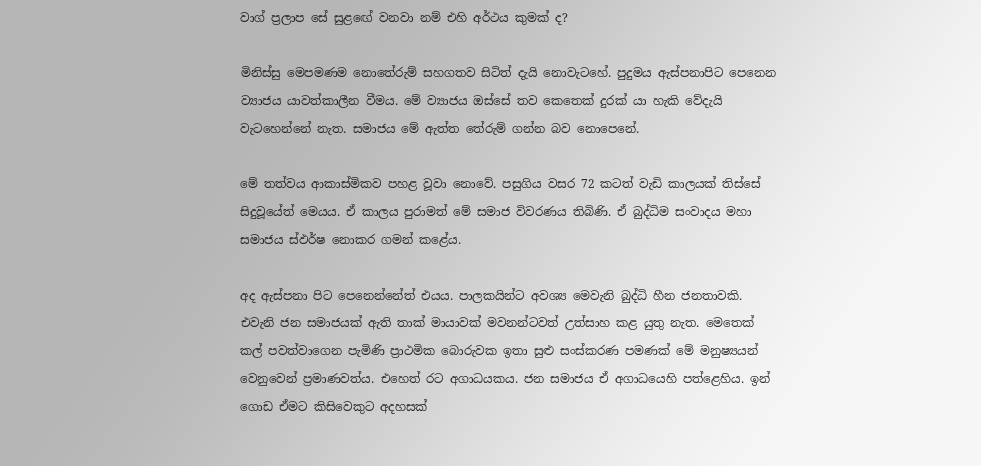වාග් ප්‍රලාප සේ සුළඟේ වනවා නම් එහි අර්ථය කුමක් ද?

මිනිස්සු මෙපමණම නොතේරුම් සහගතව සිටිත් දැයි නොවැටහේ. පුදුමය ඇස්පනාපිට පෙනෙන ව්‍යාජය යාවත්කාලීන වීමය. මේ ව්‍යාජය ඔස්සේ තව කෙතෙක් දුරක් යා හැකි වේදැයි වැටහෙන්නේ නැත. සමාජය මේ ඇත්ත තේරුම් ගන්න බව නොපෙනේ.

මේ තත්වය ආකාස්මිකව පහළ වූවා නොවේ. පසුගිය වසර 72 කටත් වැඩි කාලයක් තිස්සේ සිදුවූයේත් මෙයය. ඒ කාලය පුරාමත් මේ සමාජ විවරණය තිබිණි. ඒ බුද්ධිම සංවාදය මහා සමාජය ස්ඵර්ෂ නොකර ගමන් කළේය.

අද ඇස්පනා පිට පෙනෙන්නේත් එයය. පාලකයින්ට අවශ්‍ය මෙවැනි බුද්ධි හීන ජනතාවකි. එවැනි ජන සමාජයක් ඇති තාක් මායාවක් මවනන්ටවත් උත්සාහ කළ යුතු නැත. මෙතෙක් කල් පවත්වාගෙන පැමිණි ප්‍රාථමික බොරුවක ඉතා සුළු සංස්කරණ පමණක් මේ මනුෂ්‍යයන් වෙනුවෙන් ප්‍රමාණවත්ය. එහෙත් රට අගාධයකය. ජන සමාජය ඒ අගාධයෙහි පත්ළෙහිය. ඉන් ගොඩ ඒමට කිසිවෙකුට අදහසක්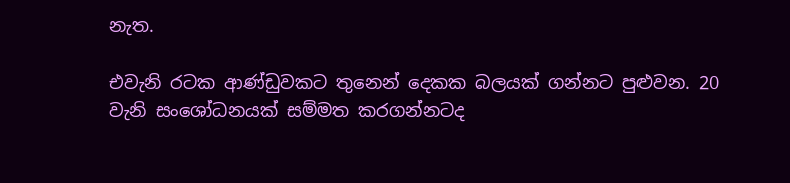නැත.

එවැනි රටක ආණ්ඩුවකට තුනෙන් දෙකක බලයක් ගන්නට පුළුවන. 20 වැනි සංශෝධනයක් සම්මත කරගන්නටද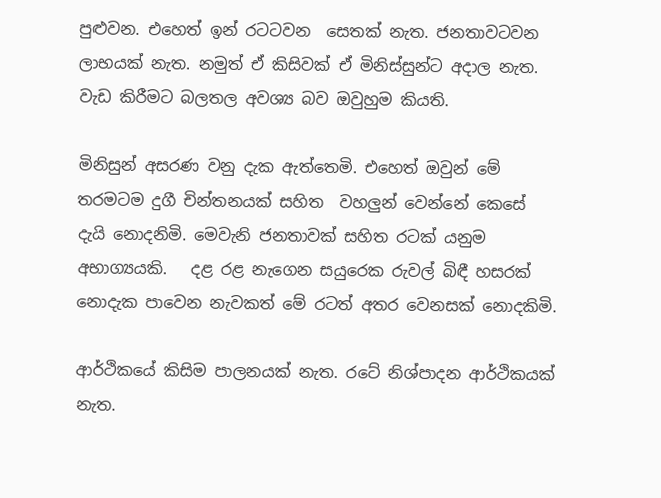පුළුවන. එහෙත් ඉන් රටටවන  සෙතක් නැත. ජනතාවටවන ලාභයක් නැත. නමුත් ඒ කිසිවක් ඒ මිනිස්සුන්ට අදාල නැත. වැඩ කිරීමට බලතල අවශ්‍ය බව ඔවුහුම කියති.

මිනිසුන් අසරණ වනු දැක ඇත්තෙමි. එහෙත් ඔවුන් මේ තරමටම දුගී චින්තනයක් සහිත  වහලුන් වෙන්නේ කෙසේ දැයි නොදනිමි. මෙවැනි ජනතාවක් සහිත රටක් යනුම අභාග්‍යයකි.   දළ රළ නැගෙන සයුරෙක රුවල් බිඳී හසරක් නොදැක පාවෙන නැවකත් මේ රටත් අතර වෙනසක් නොදකිමි.

ආර්ථිකයේ කිසිම පාලනයක් නැත. රටේ නිශ්පාදන ආර්ථිකයක් නැත.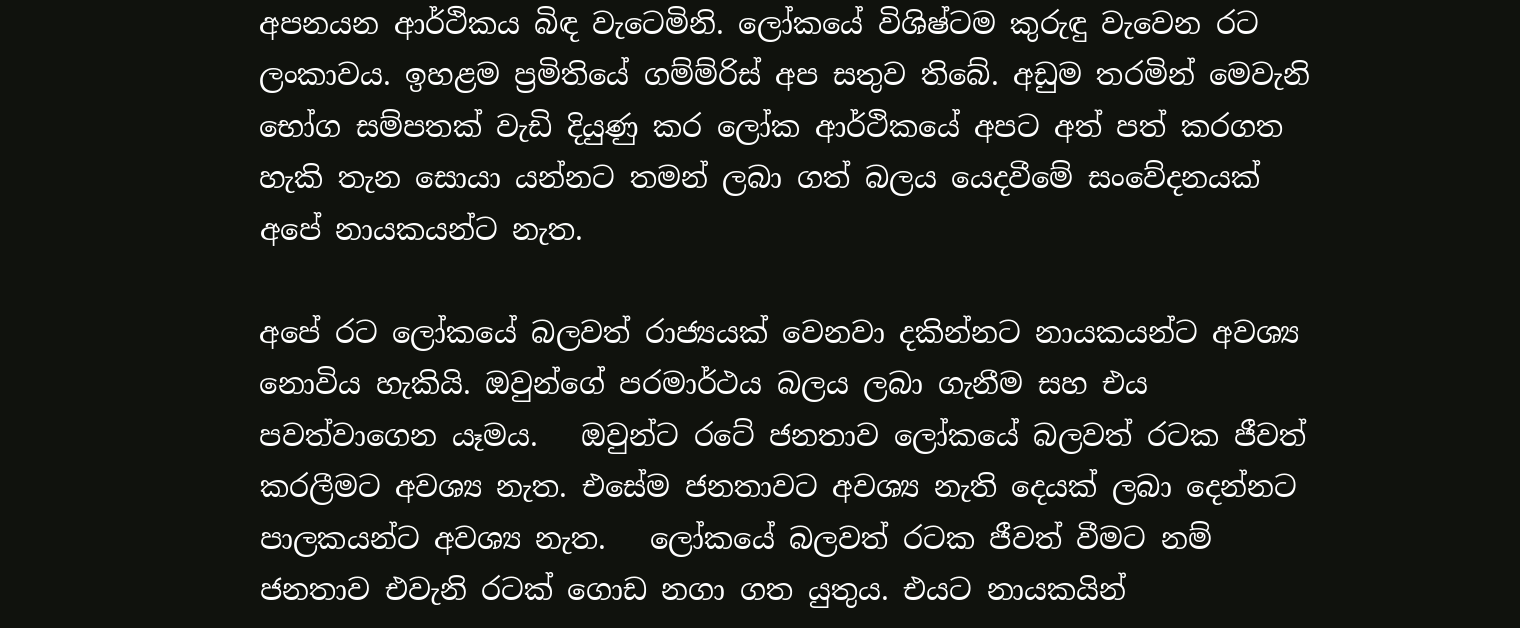අපනයන ආර්ථිකය බිඳ වැටෙමිනි. ලෝකයේ විශිෂ්ටම කුරුඳු වැවෙන රට ලංකාවය. ඉහළම ප්‍රමිතියේ ගම්ම්රිස් අප සතුව තිබේ. අඩුම තරමින් මෙවැනි භෝග සම්පතක් වැඩි දියුණු කර ලෝක ආර්ථිකයේ අපට අත් පත් කරගත හැකි තැන සොයා යන්නට තමන් ලබා ගත් බලය යෙදවීමේ සංවේදනයක් අපේ නායකයන්ට නැත.

අපේ රට ලෝකයේ බලවත් රාජ්‍යයක් වෙනවා දකින්නට නායකයන්ට අවශ්‍ය නොවිය හැකියි. ඔවුන්ගේ පරමාර්ථය බලය ලබා ගැනීම සහ එය පවත්වාගෙන යෑමය.   ඔවුන්ට රටේ ජනතාව ලෝකයේ බලවත් රටක ජීවත් කරලීමට අවශ්‍ය නැත. එසේම ජනතාවට අවශ්‍ය නැති දෙයක් ලබා දෙන්නට පාලකයන්ට අවශ්‍ය නැත.   ලෝකයේ බලවත් රටක ජීවත් වීමට නම් ජනතාව එවැනි රටක් ගොඩ නගා ගත යුතුය. එයට නායකයින්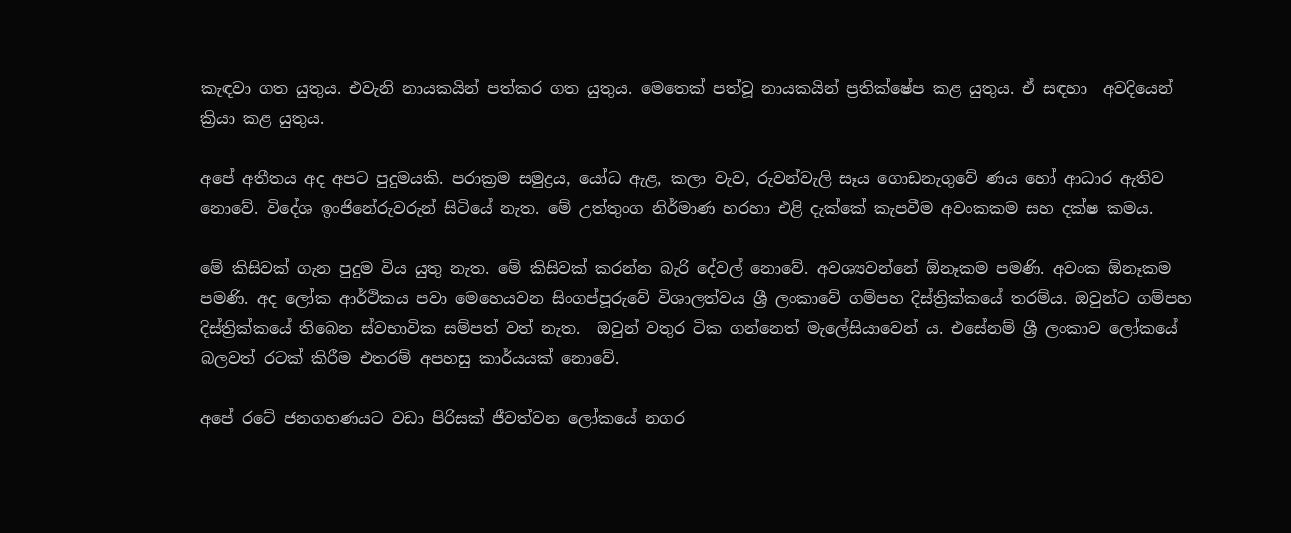කැඳවා ගත යුතුය. එවැනි නායකයින් පත්කර ගත යුතුය. මෙතෙක් පත්වූ නායකයින් ප්‍රතික්ෂේප කළ යුතුය. ඒ සඳහා  අවදියෙන් ක්‍රියා කළ යුතුය.

අපේ අතීතය අද අපට පුදුමයකි. පරාක්‍රම සමුද්‍රය, යෝධ ඇළ, කලා වැව, රුවන්වැලි සෑය ගොඩනැගුවේ ණය හෝ ආධාර ඇතිව නොවේ. විදේශ ඉංජිනේරුවරුන් සිටියේ නැත. මේ උත්තුංග නිර්මාණ හරහා එළි දැක්කේ කැපවීම අවංකකම සහ දක්ෂ කමය.

මේ කිසිවක් ගැන පුදුම විය යුතු නැත. මේ කිසිවක් කරන්න බැරි දේවල් නොවේ. අවශ්‍යවන්නේ ඕනෑකම පමණි. අවංක ඕනෑකම පමණි. අද ලෝක ආර්ථිකය පවා මෙහෙයවන සිංගප්පූරුවේ විශාලත්වය ශ්‍රී ලංකාවේ ගම්පහ දිස්ත්‍රික්කයේ තරම්ය. ඔවුන්ට ගම්පහ දිස්ත්‍රික්කයේ තිබෙන ස්වභාවික සම්පත් වත් නැත.  ඔවුන් වතුර ටික ගන්නෙත් මැලේසියාවෙන් ය. එසේනම් ශ්‍රී ලංකාව ලෝකයේ බලවත් රටක් කිරීම එතරම් අපහසු කාර්යයක් නොවේ.

අපේ රටේ ජනගහණයට වඩා පිරිසක් ජීවත්වන ලෝකයේ නගර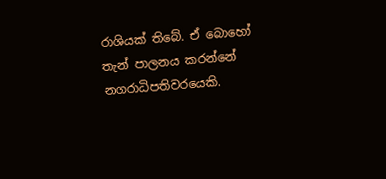රාශියක් තිබේ. ඒ බොහෝ තැන් පාලනය කරන්නේ නගරාධිපතිවරයෙකි.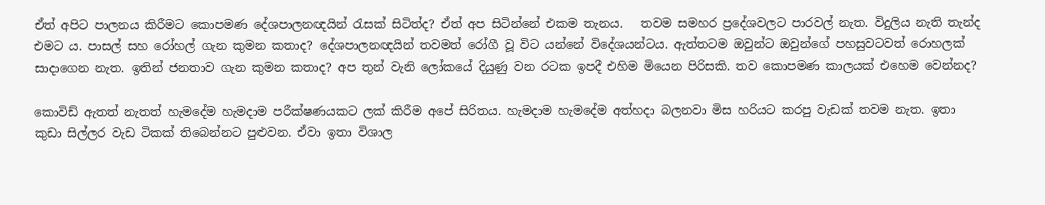ඒත් අපිට පාලනය කිරීමට කොපමණ දේශපාලනඥයින් රැසක් සිටිත්ද? ඒත් අප සිටින්නේ එකම තැනය.   තවම සමහර ප්‍රදේශවලට පාරවල් නැත. විදුලිය නැති තැන්ද එමට ය. පාසල් සහ රෝහල් ගැන කුමන කතාද? දේශපාලනඥයින් තවමත් රෝගී වූ විට යන්නේ විදේශයන්ටය. ඇත්තටම ඔවුන්ට ඔවුන්ගේ පහසුවටවත් රොහලක් සාදාගෙන නැත. ඉතින් ජනතාව ගැන කුමන කතාද? අප තුන් වැනි ලෝකයේ දියුණු වන රටක ඉපදී එහිම මියෙන පිරිසකි. තව කොපමණ කාලයක් එහෙම වෙන්නද?

කොවිඩ් ඇතත් නැතත් හැමදේම හැමදාම පරීක්ෂණයකට ලක් කිරීම අපේ සිරිතය. හැමදාම හැමදේම අත්හදා බලනවා මිස හරියට කරපු වැඩක් තවම නැත. ඉතා කුඩා සිල්ලර වැඩ ටිකක් තිබෙන්නට පුළුවන. ඒවා ඉතා විශාල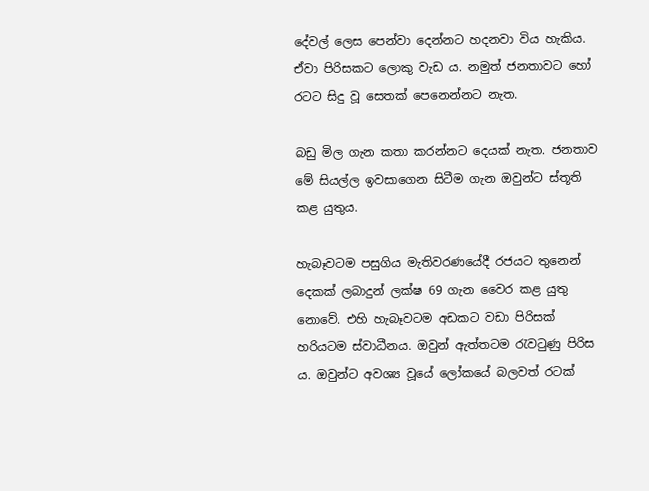දේවල් ලෙස පෙන්වා දෙන්නට හදනවා විය හැකිය. ඒවා පිරිසකට ලොකු වැඩ ය. නමුත් ජනතාවට හෝ රටට සිදු වූ සෙතක් පෙනෙන්නට නැත.

බඩු මිල ගැන කතා කරන්නට දෙයක් නැත. ජනතාව මේ සියල්ල ඉවසාගෙන සිටීම ගැන ඔවුන්ට ස්තූති කළ යුතුය.

හැබෑවටම පසුගිය මැතිවරණයේදී රජයට තුනෙන් දෙකක් ලබාදුන් ලක්ෂ 69 ගැන වෛර කළ යුතු නොවේ. එහි හැබෑවටම අඩකට වඩා පිරිසක් හරියටම ස්වාධීනය. ඔවුන් ඇත්තටම රැවටුණු පිරිස ය. ඔවුන්ට අවශ්‍ය වූයේ ලෝකයේ බලවත් රටක්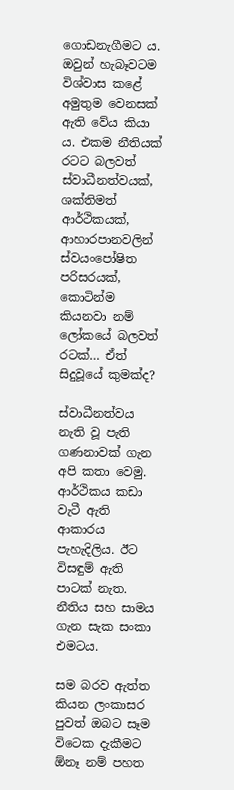ගොඩනැගීමට ය. ඔවුන් හැබෑවටම විශ්වාස කළේ අමුතුම වෙනසක් ඇති වේය කියා ය. එකම නීතියක් රටට බලවත් ස්වාධීනත්වයක්, ශක්තිමත් ආර්ථිකයක්, ආහාරපානවලින් ස්වයංපෝෂිත පරිසරයක්, කොටින්ම කියනවා නම්  ලෝකයේ බලවත් රටක්… ඒත් සිදුවූයේ කුමක්ද?

ස්වාධීනත්වය නැති වූ පැති ගණනාවක් ගැන අපි කතා වෙමු. ආර්ථිකය කඩා වැටී ඇති ආකාරය පැහැදිලිය. ඊට විසඳුම් ඇති පාටක් නැත. නීතිය සහ සාමය ගැන සැක සංකා එමටය.

සම බරව ඇත්ත කියන ලංකාසර පුවත් ඔබට සෑම විටෙක දැකීමට ඕනෑ නම් පහත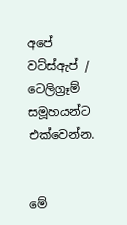අපේ වට්ස්ඇප් / ටෙලිග්‍රෑම් සමූහයන්ට එක්වෙන්න.


මේ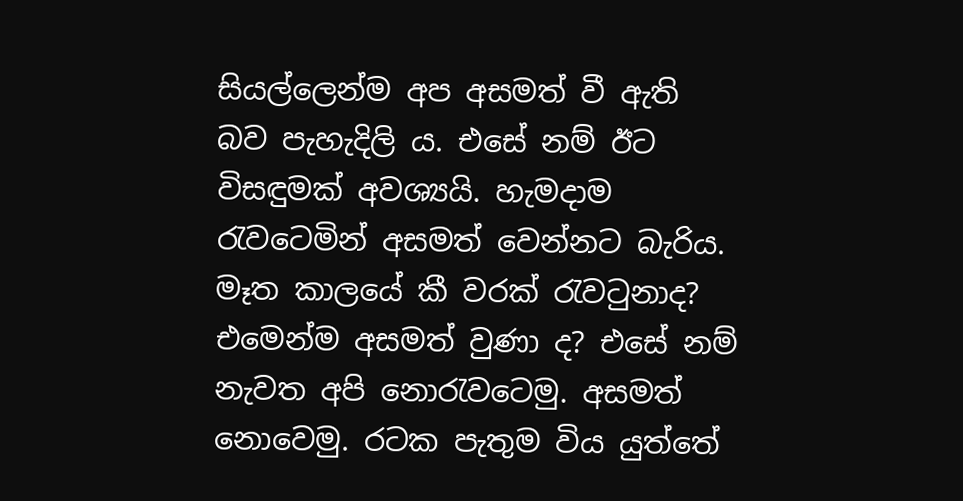සියල්ලෙන්ම අප අසමත් වී ඇති බව පැහැදිලි ය. එසේ නම් ඊට විසඳුමක් අවශ්‍යයි. හැමදාම රැවටෙමින් අසමත් වෙන්නට බැරිය. මෑත කාලයේ කී වරක් රැවටුනාද? එමෙන්ම අසමත් වුණා ද? එසේ නම් නැවත අපි නොරැවටෙමු. අසමත් නොවෙමු. රටක පැතුම විය යුත්තේ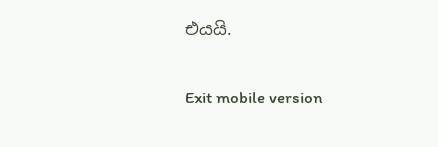එයයි.

Exit mobile version